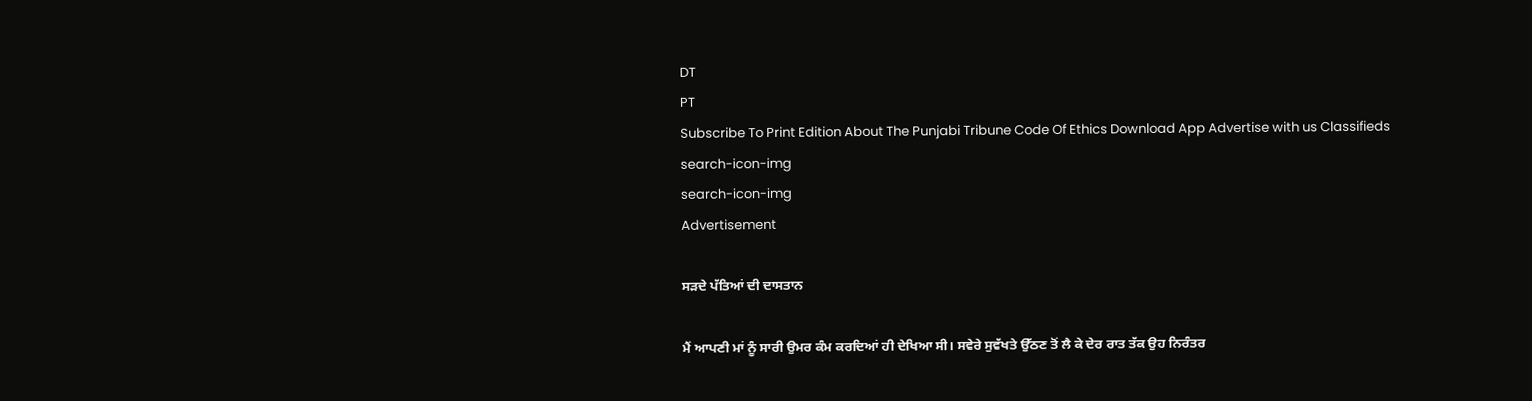DT
PT
Subscribe To Print Edition About The Punjabi Tribune Code Of Ethics Download App Advertise with us Classifieds
search-icon-img
search-icon-img
Advertisement

ਸੜਦੇ ਪੱਤਿਆਂ ਦੀ ਦਾਸਤਾਨ

ਮੈਂ ਆਪਣੀ ਮਾਂ ਨੂੰ ਸਾਰੀ ਉਮਰ ਕੰਮ ਕਰਦਿਆਂ ਹੀ ਦੇਖਿਆ ਸੀ। ਸਵੇਰੇ ਸੁਵੱਖਤੇ ਉੱਠਣ ਤੋਂ ਲੈ ਕੇ ਦੇਰ ਰਾਤ ਤੱਕ ਉਹ ਨਿਰੰਤਰ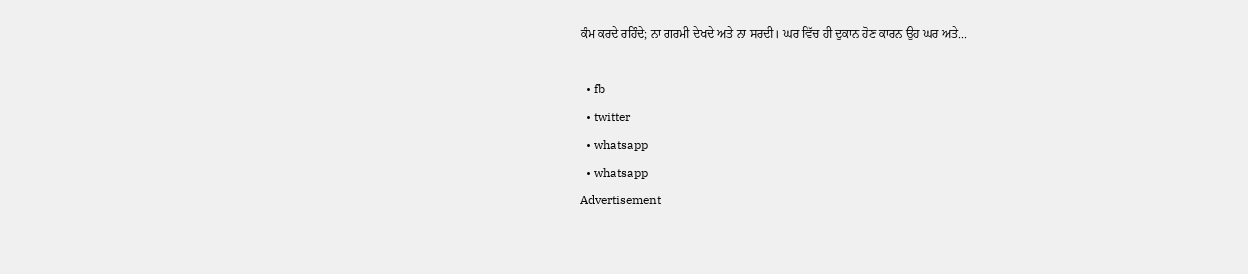ਕੰਮ ਕਰਦੇ ਰਹਿੰਦੇ; ਨਾ ਗਰਮੀ ਦੇਖਦੇ ਅਤੇ ਨਾ ਸਰਦੀ। ਘਰ ਵਿੱਚ ਹੀ ਦੁਕਾਨ ਹੋਣ ਕਾਰਨ ਉਹ ਘਰ ਅਤੇ...

  • fb
  • twitter
  • whatsapp
  • whatsapp
Advertisement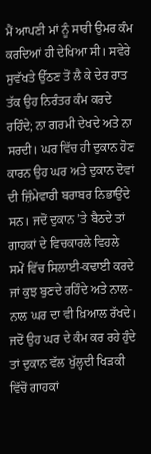ਮੈਂ ਆਪਣੀ ਮਾਂ ਨੂੰ ਸਾਰੀ ਉਮਰ ਕੰਮ ਕਰਦਿਆਂ ਹੀ ਦੇਖਿਆ ਸੀ। ਸਵੇਰੇ ਸੁਵੱਖਤੇ ਉੱਠਣ ਤੋਂ ਲੈ ਕੇ ਦੇਰ ਰਾਤ ਤੱਕ ਉਹ ਨਿਰੰਤਰ ਕੰਮ ਕਰਦੇ ਰਹਿੰਦੇ; ਨਾ ਗਰਮੀ ਦੇਖਦੇ ਅਤੇ ਨਾ ਸਰਦੀ। ਘਰ ਵਿੱਚ ਹੀ ਦੁਕਾਨ ਹੋਣ ਕਾਰਨ ਉਹ ਘਰ ਅਤੇ ਦੁਕਾਨ ਦੋਵਾਂ ਦੀ ਜ਼ਿੰਮੇਵਾਰੀ ਬਰਾਬਰ ਨਿਭਾਉਂਦੇ ਸਨ। ਜਦੋਂ ਦੁਕਾਨ ’ਤੇ ਬੈਠਦੇ ਤਾਂ ਗਾਹਕਾਂ ਦੇ ਵਿਚਕਾਰਲੇ ਵਿਹਲੇ ਸਮੇਂ ਵਿੱਚ ਸਿਲਾਈ-ਕਢਾਈ ਕਰਦੇ ਜਾਂ ਕੁਝ ਬੁਣਦੇ ਰਹਿੰਦੇ ਅਤੇ ਨਾਲ-ਨਾਲ ਘਰ ਦਾ ਵੀ ਖ਼ਿਆਲ ਰੱਖਦੇ। ਜਦੋਂ ਉਹ ਘਰ ਦੇ ਕੰਮ ਕਰ ਰਹੇ ਹੁੰਦੇ ਤਾਂ ਦੁਕਾਨ ਵੱਲ ਖੁੱਲ੍ਹਦੀ ਖਿੜਕੀ ਵਿੱਚੋਂ ਗਾਹਕਾਂ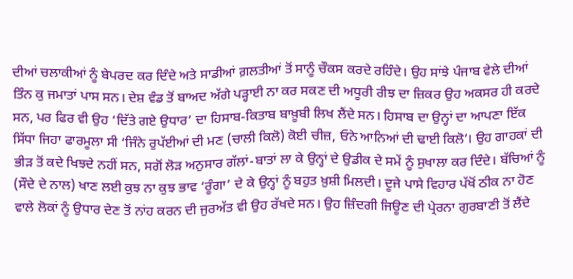ਦੀਆਂ ਚਲਾਕੀਆਂ ਨੂੰ ਬੇਪਰਦ ਕਰ ਦਿੰਦੇ ਅਤੇ ਸਾਡੀਆਂ ਗ਼ਲਤੀਆਂ ਤੋਂ ਸਾਨੂੰ ਚੌਕਸ ਕਰਦੇ ਰਹਿੰਦੇ। ਉਹ ਸਾਂਝੇ ਪੰਜਾਬ ਵੇਲੇ ਦੀਆਂ ਤਿੰਨ ਕੁ ਜਮਾਤਾਂ ਪਾਸ ਸਨ। ਦੇਸ਼ ਵੰਡ ਤੋਂ ਬਾਅਦ ਅੱਗੇ ਪੜ੍ਹਾਈ ਨਾ ਕਰ ਸਕਣ ਦੀ ਅਧੂਰੀ ਰੀਝ ਦਾ ਜ਼ਿਕਰ ਉਹ ਅਕਸਰ ਹੀ ਕਰਦੇ ਸਨ, ਪਰ ਫਿਰ ਵੀ ਉਹ ‘ਦਿੱਤੇ ਗਏ ਉਧਾਰ’ ਦਾ ਹਿਸਾਬ-ਕਿਤਾਬ ਬਾਖ਼ੂਬੀ ਲਿਖ ਲੈਂਦੇ ਸਨ। ਹਿਸਾਬ ਦਾ ਉਨ੍ਹਾਂ ਦਾ ਆਪਣਾ ਇੱਕ ਸਿੱਧਾ ਜਿਹਾ ਫਾਰਮੂਲਾ ਸੀ ‘ਜਿੰਨੇ ਰੁਪੱਈਆਂ ਦੀ ਮਣ (ਚਾਲੀ ਕਿਲੋ) ਕੋਈ ਚੀਜ਼, ਓਨੇ ਆਨਿਆਂ ਦੀ ਢਾਈ ਕਿਲੋ’। ਉਹ ਗਾਹਕਾਂ ਦੀ ਭੀੜ ਤੋਂ ਕਦੇ ਖਿਝਦੇ ਨਹੀਂ ਸਨ, ਸਗੋਂ ਲੋੜ ਅਨੁਸਾਰ ਗੱਲਾਂ-ਬਾਤਾਂ ਲਾ ਕੇ ਉਨ੍ਹਾਂ ਦੇ ਉਡੀਕ ਦੇ ਸਮੇਂ ਨੂੰ ਸੁਖਾਲਾ ਕਰ ਦਿੰਦੇ। ਬੱਚਿਆਂ ਨੂੰ (ਸੌਦੇ ਦੇ ਨਾਲ) ਖਾਣ ਲਈ ਕੁਝ ਨਾ ਕੁਝ ਭਾਵ ‘ਰੂੰਗਾ’ ਦੇ ਕੇ ਉਨ੍ਹਾਂ ਨੂੰ ਬਹੁਤ ਖ਼ੁਸ਼ੀ ਮਿਲਦੀ। ਦੂਜੇ ਪਾਸੇ ਵਿਹਾਰ ਪੱਖੋਂ ਠੀਕ ਨਾ ਹੋਣ ਵਾਲੇ ਲੋਕਾਂ ਨੂੰ ਉਧਾਰ ਦੇਣ ਤੋਂ ਨਾਂਹ ਕਰਨ ਦੀ ਜੁਰਅੱਤ ਵੀ ਉਹ ਰੱਖਦੇ ਸਨ। ਉਹ ਜ਼ਿੰਦਗੀ ਜਿਊਣ ਦੀ ਪ੍ਰੇਰਨਾ ਗੁਰਬਾਣੀ ਤੋਂ ਲੈਂਦੇ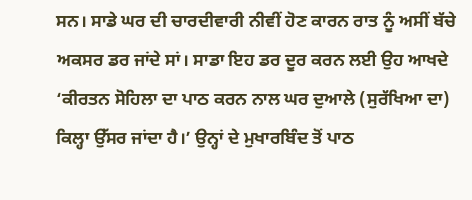ਸਨ। ਸਾਡੇ ਘਰ ਦੀ ਚਾਰਦੀਵਾਰੀ ਨੀਵੀਂ ਹੋਣ ਕਾਰਨ ਰਾਤ ਨੂੰ ਅਸੀਂ ਬੱਚੇ ਅਕਸਰ ਡਰ ਜਾਂਦੇ ਸਾਂ। ਸਾਡਾ ਇਹ ਡਰ ਦੂਰ ਕਰਨ ਲਈ ਉਹ ਆਖਦੇ ‘ਕੀਰਤਨ ਸੋਹਿਲਾ ਦਾ ਪਾਠ ਕਰਨ ਨਾਲ ਘਰ ਦੁਆਲੇ (ਸੁਰੱਖਿਆ ਦਾ) ਕਿਲ੍ਹਾ ਉੱਸਰ ਜਾਂਦਾ ਹੈ।’ ਉਨ੍ਹਾਂ ਦੇ ਮੁਖਾਰਬਿੰਦ ਤੋਂ ਪਾਠ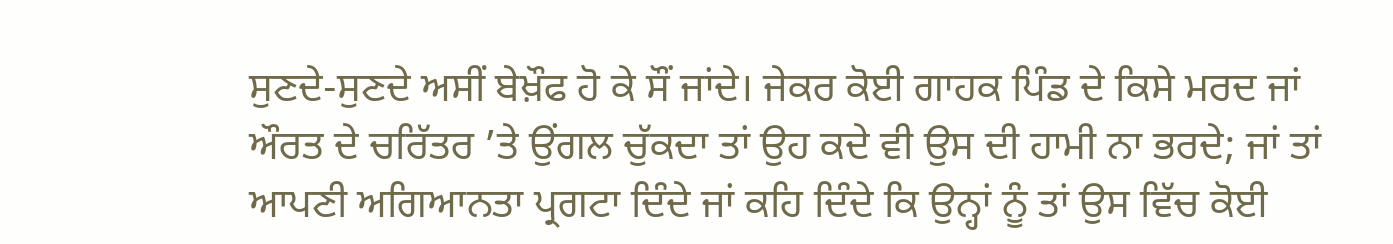ਸੁਣਦੇ-ਸੁਣਦੇ ਅਸੀਂ ਬੇਖ਼ੌਫ ਹੋ ਕੇ ਸੌਂ ਜਾਂਦੇ। ਜੇਕਰ ਕੋਈ ਗਾਹਕ ਪਿੰਡ ਦੇ ਕਿਸੇ ਮਰਦ ਜਾਂ ਔਰਤ ਦੇ ਚਰਿੱਤਰ ’ਤੇ ਉਂਗਲ ਚੁੱਕਦਾ ਤਾਂ ਉਹ ਕਦੇ ਵੀ ਉਸ ਦੀ ਹਾਮੀ ਨਾ ਭਰਦੇ; ਜਾਂ ਤਾਂ ਆਪਣੀ ਅਗਿਆਨਤਾ ਪ੍ਰਗਟਾ ਦਿੰਦੇ ਜਾਂ ਕਹਿ ਦਿੰਦੇ ਕਿ ਉਨ੍ਹਾਂ ਨੂੰ ਤਾਂ ਉਸ ਵਿੱਚ ਕੋਈ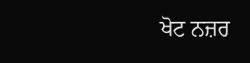ਖੋਟ ਨਜ਼ਰ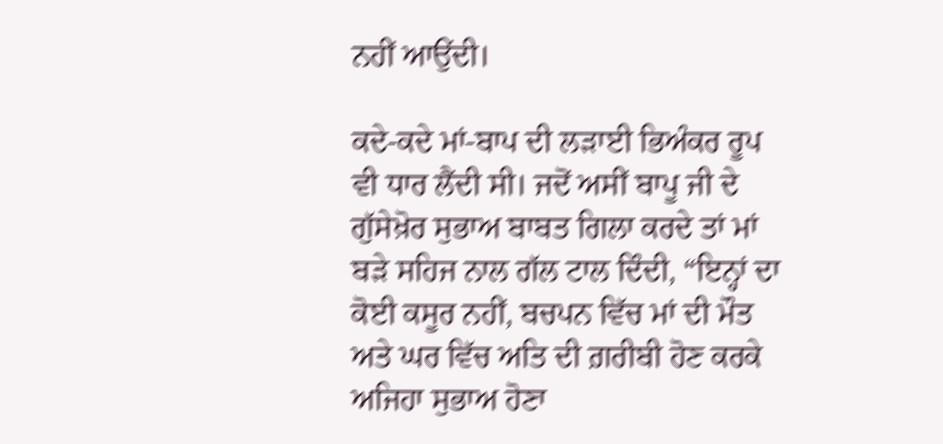ਨਹੀਂ ਆਉਂਦੀ।

ਕਦੇ-ਕਦੇ ਮਾਂ-ਬਾਪ ਦੀ ਲੜਾਈ ਭਿਅੰਕਰ ਰੂਪ ਵੀ ਧਾਰ ਲੈਂਦੀ ਸੀ। ਜਦੋਂ ਅਸੀਂ ਬਾਪੂ ਜੀ ਦੇ ਗੁੱਸੇਖ਼ੋਰ ਸੁਭਾਅ ਬਾਬਤ ਗਿਲਾ ਕਰਦੇ ਤਾਂ ਮਾਂ ਬੜੇ ਸਹਿਜ ਨਾਲ ਗੱਲ ਟਾਲ ਦਿੰਦੀ, “ਇਨ੍ਹਾਂ ਦਾ ਕੋਈ ਕਸੂਰ ਨਹੀਂ, ਬਚਪਨ ਵਿੱਚ ਮਾਂ ਦੀ ਮੌਤ ਅਤੇ ਘਰ ਵਿੱਚ ਅਤਿ ਦੀ ਗ਼ਰੀਬੀ ਹੋਣ ਕਰਕੇ ਅਜਿਹਾ ਸੁਭਾਅ ਹੋਣਾ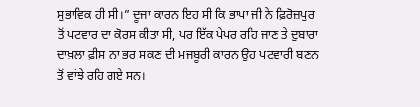ਸੁਭਾਵਿਕ ਹੀ ਸੀ।” ਦੂਜਾ ਕਾਰਨ ਇਹ ਸੀ ਕਿ ਭਾਪਾ ਜੀ ਨੇ ਫ਼ਿਰੋਜ਼ਪੁਰ ਤੋਂ ਪਟਵਾਰ ਦਾ ਕੋਰਸ ਕੀਤਾ ਸੀ, ਪਰ ਇੱਕ ਪੇਪਰ ਰਹਿ ਜਾਣ ਤੇ ਦੁਬਾਰਾ ਦਾਖ਼ਲਾ ਫ਼ੀਸ ਨਾ ਭਰ ਸਕਣ ਦੀ ਮਜਬੂਰੀ ਕਾਰਨ ਉਹ ਪਟਵਾਰੀ ਬਣਨ ਤੋਂ ਵਾਂਝੇ ਰਹਿ ਗਏ ਸਨ।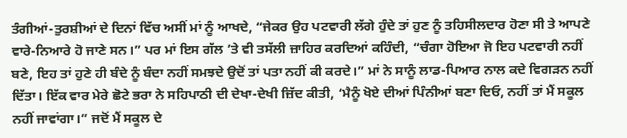ਤੰਗੀਆਂ-ਤੁਰਸ਼ੀਆਂ ਦੇ ਦਿਨਾਂ ਵਿੱਚ ਅਸੀਂ ਮਾਂ ਨੂੰ ਆਖਦੇ, “ਜੇਕਰ ਉਹ ਪਟਵਾਰੀ ਲੱਗੇ ਹੁੰਦੇ ਤਾਂ ਹੁਣ ਨੂੰ ਤਹਿਸੀਲਦਾਰ ਹੋਣਾ ਸੀ ਤੇ ਆਪਣੇ ਵਾਰੇ-ਨਿਆਰੇ ਹੋ ਜਾਣੇ ਸਨ।” ਪਰ ਮਾਂ ਇਸ ਗੱਲ ’ਤੇ ਵੀ ਤਸੱਲੀ ਜ਼ਾਹਿਰ ਕਰਦਿਆਂ ਕਹਿੰਦੀ, “ਚੰਗਾ ਹੋਇਆ ਜੋ ਇਹ ਪਟਵਾਰੀ ਨਹੀਂ ਬਣੇ, ਇਹ ਤਾਂ ਹੁਣੇ ਹੀ ਬੰਦੇ ਨੂੰ ਬੰਦਾ ਨਹੀਂ ਸਮਝਦੇ ਉਦੋਂ ਤਾਂ ਪਤਾ ਨਹੀਂ ਕੀ ਕਰਦੇ।” ਮਾਂ ਨੇ ਸਾਨੂੰ ਲਾਡ-ਪਿਆਰ ਨਾਲ ਕਦੇ ਵਿਗੜਨ ਨਹੀਂ ਦਿੱਤਾ। ਇੱਕ ਵਾਰ ਮੇਰੇ ਛੋਟੇ ਭਰਾ ਨੇ ਸਹਿਪਾਠੀ ਦੀ ਦੇਖਾ-ਦੇਖੀ ਜ਼ਿੱਦ ਕੀਤੀ, ‘ਮੈਨੂੰ ਖੋਏ ਦੀਆਂ ਪਿੰਨੀਆਂ ਬਣਾ ਦਿਓ, ਨਹੀਂ ਤਾਂ ਮੈਂ ਸਕੂਲ ਨਹੀਂ ਜਾਵਾਂਗਾ।” ਜਦੋਂ ਮੈਂ ਸਕੂਲ ਦੇ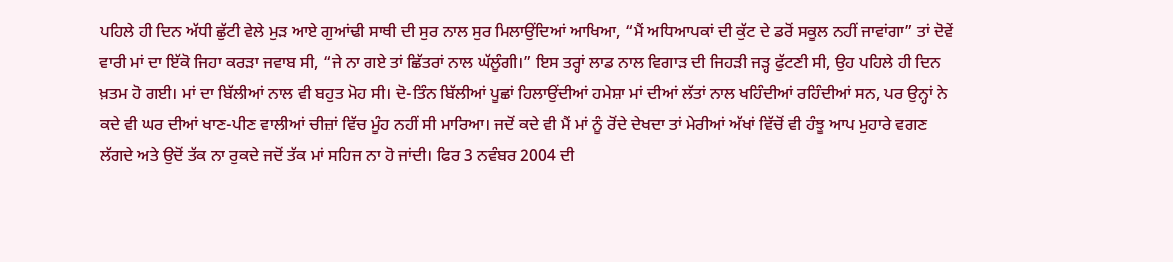ਪਹਿਲੇ ਹੀ ਦਿਨ ਅੱਧੀ ਛੁੱਟੀ ਵੇਲੇ ਮੁੜ ਆਏ ਗੁਆਂਢੀ ਸਾਥੀ ਦੀ ਸੁਰ ਨਾਲ ਸੁਰ ਮਿਲਾਉਂਦਿਆਂ ਆਖਿਆ, “ਮੈਂ ਅਧਿਆਪਕਾਂ ਦੀ ਕੁੱਟ ਦੇ ਡਰੋਂ ਸਕੂਲ ਨਹੀਂ ਜਾਵਾਂਗਾ” ਤਾਂ ਦੋਵੇਂ ਵਾਰੀ ਮਾਂ ਦਾ ਇੱਕੋ ਜਿਹਾ ਕਰੜਾ ਜਵਾਬ ਸੀ, “ਜੇ ਨਾ ਗਏ ਤਾਂ ਛਿੱਤਰਾਂ ਨਾਲ ਘੱਲੂੰਗੀ।” ਇਸ ਤਰ੍ਹਾਂ ਲਾਡ ਨਾਲ ਵਿਗਾੜ ਦੀ ਜਿਹੜੀ ਜੜ੍ਹ ਫੁੱਟਣੀ ਸੀ, ਉਹ ਪਹਿਲੇ ਹੀ ਦਿਨ ਖ਼ਤਮ ਹੋ ਗਈ। ਮਾਂ ਦਾ ਬਿੱਲੀਆਂ ਨਾਲ ਵੀ ਬਹੁਤ ਮੋਹ ਸੀ। ਦੋ-ਤਿੰਨ ਬਿੱਲੀਆਂ ਪੂਛਾਂ ਹਿਲਾਉਂਦੀਆਂ ਹਮੇਸ਼ਾ ਮਾਂ ਦੀਆਂ ਲੱਤਾਂ ਨਾਲ ਖਹਿੰਦੀਆਂ ਰਹਿੰਦੀਆਂ ਸਨ, ਪਰ ਉਨ੍ਹਾਂ ਨੇ ਕਦੇ ਵੀ ਘਰ ਦੀਆਂ ਖਾਣ-ਪੀਣ ਵਾਲੀਆਂ ਚੀਜ਼ਾਂ ਵਿੱਚ ਮੂੰਹ ਨਹੀਂ ਸੀ ਮਾਰਿਆ। ਜਦੋਂ ਕਦੇ ਵੀ ਮੈਂ ਮਾਂ ਨੂੰ ਰੋਂਦੇ ਦੇਖਦਾ ਤਾਂ ਮੇਰੀਆਂ ਅੱਖਾਂ ਵਿੱਚੋਂ ਵੀ ਹੰਝੂ ਆਪ ਮੁਹਾਰੇ ਵਗਣ ਲੱਗਦੇ ਅਤੇ ਉਦੋਂ ਤੱਕ ਨਾ ਰੁਕਦੇ ਜਦੋਂ ਤੱਕ ਮਾਂ ਸਹਿਜ ਨਾ ਹੋ ਜਾਂਦੀ। ਫਿਰ 3 ਨਵੰਬਰ 2004 ਦੀ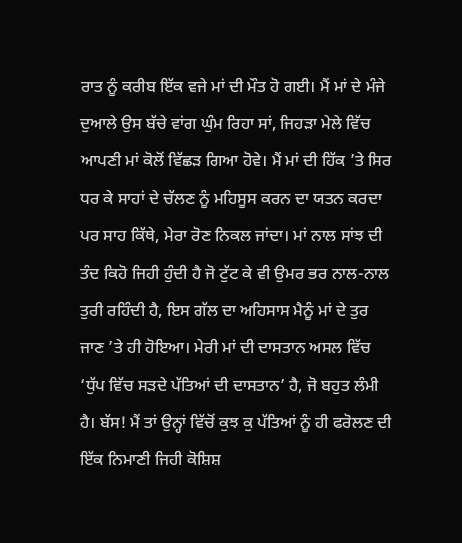ਰਾਤ ਨੂੰ ਕਰੀਬ ਇੱਕ ਵਜੇ ਮਾਂ ਦੀ ਮੌਤ ਹੋ ਗਈ। ਮੈਂ ਮਾਂ ਦੇ ਮੰਜੇ ਦੁਆਲੇ ਉਸ ਬੱਚੇ ਵਾਂਗ ਘੁੰਮ ਰਿਹਾ ਸਾਂ, ਜਿਹੜਾ ਮੇਲੇ ਵਿੱਚ ਆਪਣੀ ਮਾਂ ਕੋਲੋਂ ਵਿੱਛੜ ਗਿਆ ਹੋਵੇ। ਮੈਂ ਮਾਂ ਦੀ ਹਿੱਕ ’ਤੇ ਸਿਰ ਧਰ ਕੇ ਸਾਹਾਂ ਦੇ ਚੱਲਣ ਨੂੰ ਮਹਿਸੂਸ ਕਰਨ ਦਾ ਯਤਨ ਕਰਦਾ ਪਰ ਸਾਹ ਕਿੱਥੇ, ਮੇਰਾ ਰੋਣ ਨਿਕਲ ਜਾਂਦਾ। ਮਾਂ ਨਾਲ ਸਾਂਝ ਦੀ ਤੰਦ ਕਿਹੋ ਜਿਹੀ ਹੁੰਦੀ ਹੈ ਜੋ ਟੁੱਟ ਕੇ ਵੀ ਉਮਰ ਭਰ ਨਾਲ-ਨਾਲ ਤੁਰੀ ਰਹਿੰਦੀ ਹੈ, ਇਸ ਗੱਲ ਦਾ ਅਹਿਸਾਸ ਮੈਨੂੰ ਮਾਂ ਦੇ ਤੁਰ ਜਾਣ ’ਤੇ ਹੀ ਹੋਇਆ। ਮੇਰੀ ਮਾਂ ਦੀ ਦਾਸਤਾਨ ਅਸਲ ਵਿੱਚ ‘ਧੁੱਪ ਵਿੱਚ ਸੜਦੇ ਪੱਤਿਆਂ ਦੀ ਦਾਸਤਾਨ’ ਹੈ, ਜੋ ਬਹੁਤ ਲੰਮੀ ਹੈ। ਬੱਸ! ਮੈਂ ਤਾਂ ਉਨ੍ਹਾਂ ਵਿੱਚੋਂ ਕੁਝ ਕੁ ਪੱਤਿਆਂ ਨੂੰ ਹੀ ਫਰੋਲਣ ਦੀ ਇੱਕ ਨਿਮਾਣੀ ਜਿਹੀ ਕੋਸ਼ਿਸ਼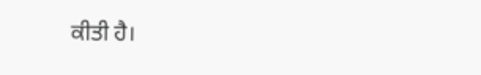ਕੀਤੀ ਹੈ।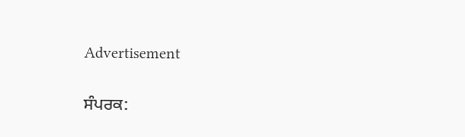Advertisement

ਸੰਪਰਕ: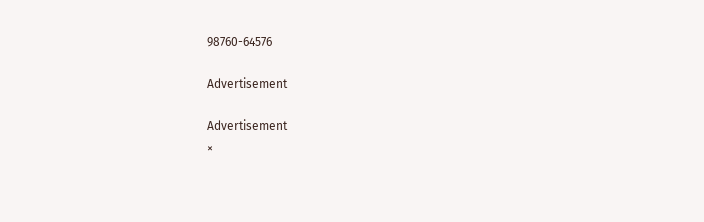98760-64576

Advertisement

Advertisement
×